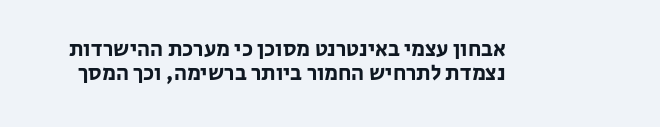אבחון עצמי באינטרנט מסוכן כי מערכת ההישרדות נצמדת לתרחיש החמור ביותר ברשימה, וכך המסך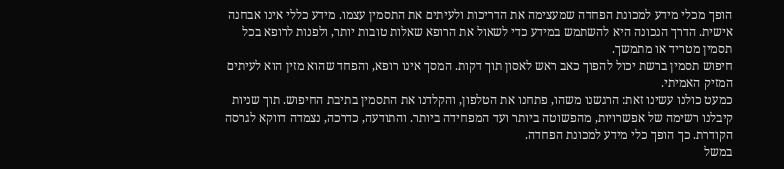הופך מכלי מידע למכונת הפחדה שמעצימה את הדריכות ולעיתים את התסמין עצמו. מידע כללי אינו אבחנה אישית. הדרך הנכונה היא להשתמש במידע כדי לשאול את הרופא שאלות טובות יותר, ולפנות לרופא בכל תסמין מטריד או מתמשך.
חיפוש תסמין ברשת יכול להפוך כאב ראש לאסון תוך דקות. המסך אינו רופא, והפחד שהוא מזין הוא לעיתים המזיק האמיתי.
כמעט כולנו עשינו זאת: הרגשנו משהו, פתחנו את הטלפון, והקלדנו את התסמין בתיבת החיפוש. תוך שניות קיבלנו רשימה של אפשרויות, מהפשוטה ביותר ועד המפחידה ביותר. והתודעה, כדרכה, נצמדה דווקא לגרסה הקודרת. כך הופך כלי מידע למכונת הפחדה.
במשל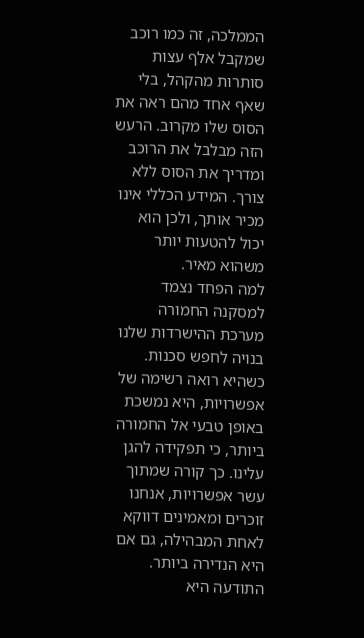הממלכה, זה כמו רוכב שמקבל אלף עצות סותרות מהקהל, בלי שאף אחד מהם ראה את הסוס שלו מקרוב. הרעש הזה מבלבל את הרוכב ומדריך את הסוס ללא צורך. המידע הכללי אינו מכיר אותך, ולכן הוא יכול להטעות יותר משהוא מאיר.
למה הפחד נצמד למסקנה החמורה
מערכת ההישרדות שלנו בנויה לחפש סכנות. כשהיא רואה רשימה של אפשרויות, היא נמשכת באופן טבעי אל החמורה ביותר, כי תפקידה להגן עלינו. כך קורה שמתוך עשר אפשרויות, אנחנו זוכרים ומאמינים דווקא לאחת המבהילה, גם אם היא הנדירה ביותר.
התודעה היא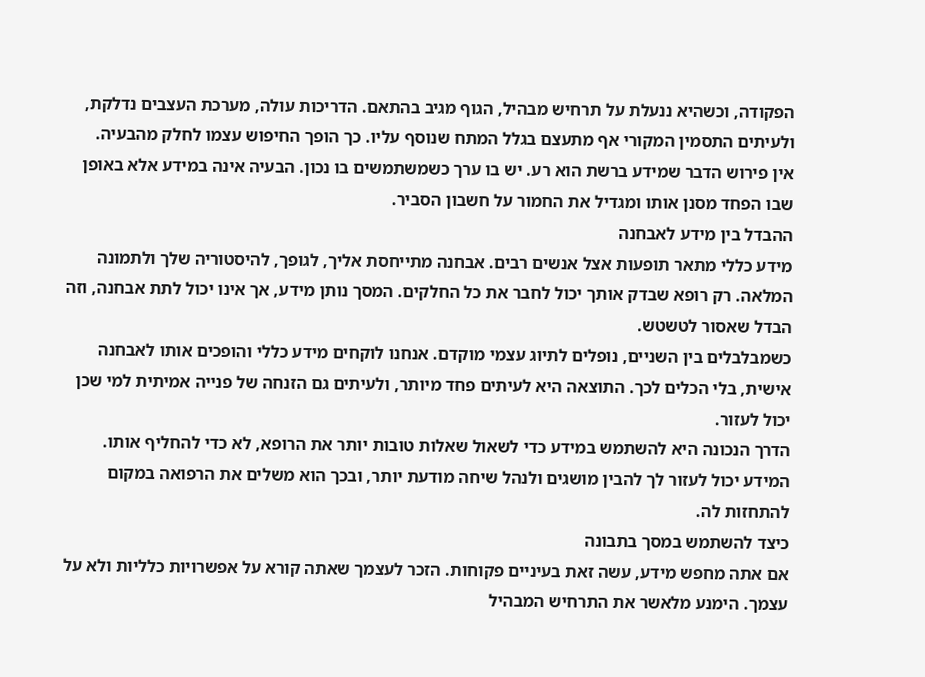הפקודה, וכשהיא ננעלת על תרחיש מבהיל, הגוף מגיב בהתאם. הדריכות עולה, מערכת העצבים נדלקת, ולעיתים התסמין המקורי אף מתעצם בגלל המתח שנוסף עליו. כך הופך החיפוש עצמו לחלק מהבעיה.
אין פירוש הדבר שמידע ברשת הוא רע. יש בו ערך כשמשתמשים בו נכון. הבעיה אינה במידע אלא באופן שבו הפחד מסנן אותו ומגדיל את החמור על חשבון הסביר.
ההבדל בין מידע לאבחנה
מידע כללי מתאר תופעות אצל אנשים רבים. אבחנה מתייחסת אליך, לגופך, להיסטוריה שלך ולתמונה המלאה. רק רופא שבדק אותך יכול לחבר את כל החלקים. המסך נותן מידע, אך אינו יכול לתת אבחנה, וזה הבדל שאסור לטשטש.
כשמבלבלים בין השניים, נופלים לתיוג עצמי מוקדם. אנחנו לוקחים מידע כללי והופכים אותו לאבחנה אישית, בלי הכלים לכך. התוצאה היא לעיתים פחד מיותר, ולעיתים גם הזנחה של פנייה אמיתית למי שכן יכול לעזור.
הדרך הנכונה היא להשתמש במידע כדי לשאול שאלות טובות יותר את הרופא, לא כדי להחליף אותו. המידע יכול לעזור לך להבין מושגים ולנהל שיחה מודעת יותר, ובכך הוא משלים את הרפואה במקום להתחזות לה.
כיצד להשתמש במסך בתבונה
אם אתה מחפש מידע, עשה זאת בעיניים פקוחות. הזכר לעצמך שאתה קורא על אפשרויות כלליות ולא על עצמך. הימנע מלאשר את התרחיש המבהיל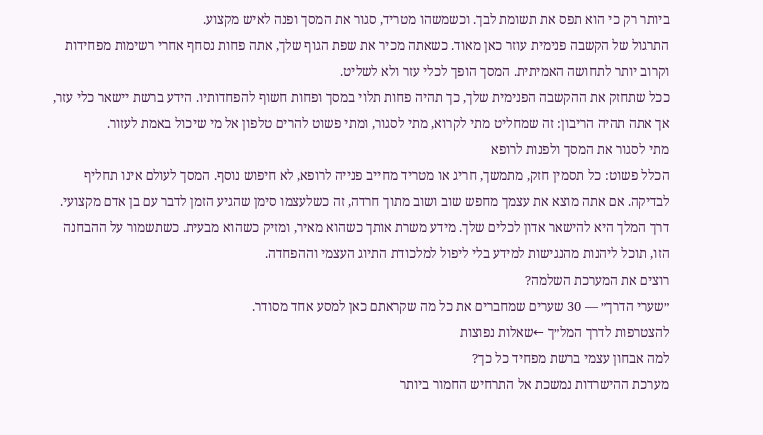ביותר רק כי הוא תפס את תשומת לבך. וכשמשהו מטריד, סגור את המסך ופנה לאיש מקצוע.
התרגול של הקשבה פנימית עוזר כאן מאוד. כשאתה מכיר את שפת הגוף שלך, אתה פחות נסחף אחרי רשימות מפחידות וקרוב יותר לתחושה האמיתית. המסך הופך לכלי עזר ולא לשליט.
ככל שתחזק את ההקשבה הפנימית שלך, כך תהיה פחות תלוי במסך ופחות חשוף להפחדותיו. הידע ברשת יישאר כלי עזר, אך אתה תהיה הריבון: זה שמחליט מתי לקרוא, מתי לסגור, ומתי פשוט להרים טלפון אל מי שיכול באמת לעזור.
מתי לסגור את המסך ולפנות לרופא
הכלל פשוט: כל תסמין חזק, מתמשך, חריג או מטריד מחייב פנייה לרופא, לא חיפוש נוסף. המסך לעולם אינו תחליף לבדיקה. אם אתה מוצא את עצמך מחפש שוב ושוב מתוך חרדה, זה כשלעצמו סימן שהגיע הזמן לדבר עם בן אדם מקצועי.
דרך המלך היא להישאר אדון לכלים שלך. מידע משרת אותך כשהוא מאיר, ומזיק כשהוא מבעית. כשתשמור על ההבחנה הזו, תוכל ליהנות מהנגישות למידע בלי ליפול למלכודת התיוג העצמי וההפחדה.
רוצים את המערכת השלמה?
״שערי הדרך״ — 30 שערים שמחברים את כל מה שקראתם כאן למסע אחד מסודר.
להצטרפות לדרך המל״ך ←שאלות נפוצות
למה אבחון עצמי ברשת מפחיד כל כך?
מערכת ההישרדות נמשכת אל התרחיש החמור ביותר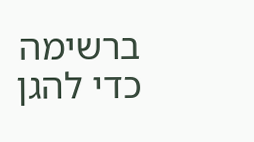ברשימה כדי להגן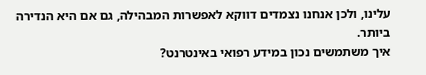עלינו, ולכן אנחנו נצמדים דווקא לאפשרות המבהילה, גם אם היא הנדירה ביותר.
איך משתמשים נכון במידע רפואי באינטרנט?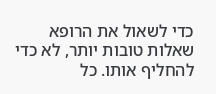כדי לשאול את הרופא שאלות טובות יותר, לא כדי להחליף אותו. כל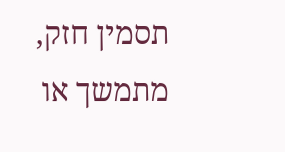תסמין חזק, מתמשך או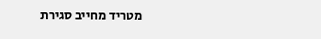מטריד מחייב סגירת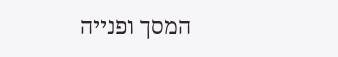המסך ופנייה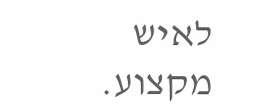לאיש מקצוע.